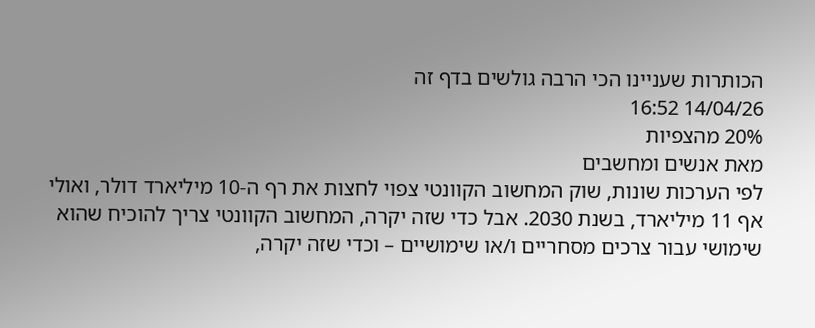הכותרות שעניינו הכי הרבה גולשים בדף זה
14/04/26 16:52
20% מהצפיות
מאת אנשים ומחשבים
לפי הערכות שונות, שוק המחשוב הקוונטי צפוי לחצות את רף ה-10 מיליארד דולר, ואולי אף 11 מיליארד, בשנת 2030. אבל כדי שזה יקרה, המחשוב הקוונטי צריך להוכיח שהוא שימושי עבור צרכים מסחריים ו/או שימושיים – וכדי שזה יקרה,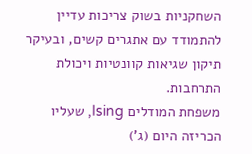השחקניות בשוק צריכות עדיין להתמודד עם אתגרים קשים, ובעיקר תיקון שגיאות קוונטיות ויכולת התרחבות.
משפחת המודלים Ising, שעליו הכריזה היום (ג')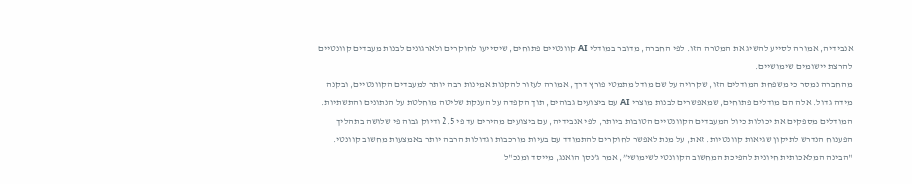אנבידיה, אמורה לסייע להשיג את המטרה הזו. לפי החברה, מדובר במודלי AI קוונטיים פתוחים, שיסייעו לחוקרים ולארגונים לבנות מעבדים קוונטיים להרצת יישומים שימושיים.
מהחברה נמסר כי משפחת המודלים הזו, שקרויה על שם מודל מתמטי פורץ דרך, אמורה לעזור להקנות אמינות רבה יותר למעבדים הקוונטיים, ובקנה מידה גדול. אלה הם מודלים פתוחים, שמאפשרים לבנות מוצרי AI עם ביצועים גבוהים, תוך הקפדה על הענקת שליטה מוחלטת על הנתונים והתשתיות.
המודלים מספקים את יכולות כיול המעבדים הקוונטיים הטובות ביותר, לפי אנבידיה, עם ביצועים מהירים עד פי 2.5 ודיוק גבוה פי שלושה בתהליך הפענוח הנדרש לתיקון שגיאות קוונטיות. זאת, על מנת לאפשר לחוקרים להתמודד עם בעיות מורכבות וגדולות הרבה יותר באמצעות מחשוב קוונטי.
"הבינה המלאכותית חיונית להפיכת המחשוב הקוונטי לשימושי”, אמר ג’נסן הואנג, מייסד ומנכ"ל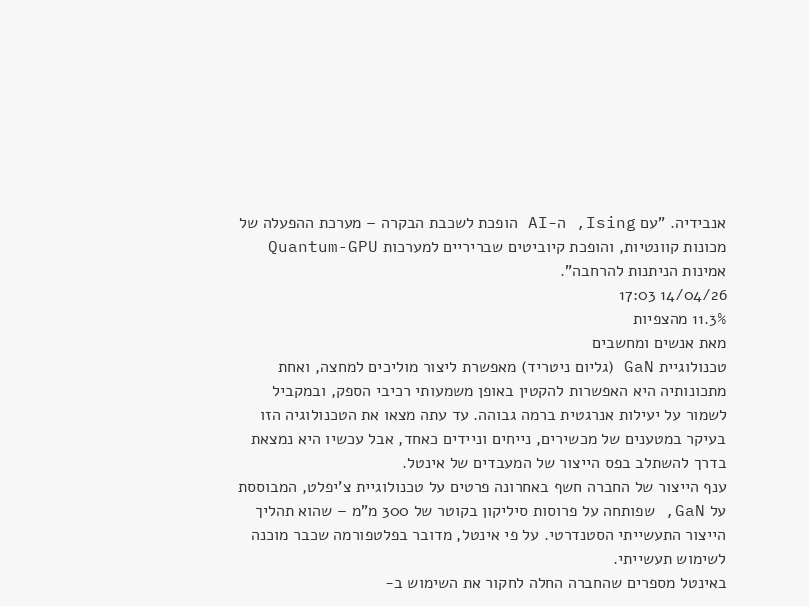אנבידיה. "עם Ising, ה-AI הופכת לשכבת הבקרה – מערכת ההפעלה של מכונות קוונטיות, והופכת קיוביטים שבריריים למערכות Quantum-GPU אמינות הניתנות להרחבה".
14/04/26 17:03
11.3% מהצפיות
מאת אנשים ומחשבים
טכנולוגיית GaN (גליום ניטריד) מאפשרת ליצור מוליכים למחצה, ואחת מתכונותיה היא האפשרות להקטין באופן משמעותי רכיבי הספק, ובמקביל לשמור על יעילות אנרגטית ברמה גבוהה. עד עתה מצאו את הטכנולוגיה הזו בעיקר במטענים של מכשירים, נייחים וניידים כאחד, אבל עכשיו היא נמצאת בדרך להשתלב בפס הייצור של המעבדים של אינטל.
ענף הייצור של החברה חשף באחרונה פרטים על טכנולוגיית צ'יפלט, המבוססת על GaN, שפותחה על פרוסות סיליקון בקוטר של 300 מ"מ – שהוא תהליך הייצור התעשייתי הסטנדרטי. על פי אינטל, מדובר בפלטפורמה שכבר מוכנה לשימוש תעשייתי.
באינטל מספרים שהחברה החלה לחקור את השימוש ב-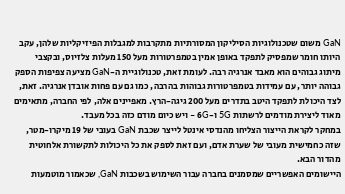GaN משום שטכנולוגיות הסיליקון המסורתיות מתקרבות למגבלות הפיזיקליות שלהן, עקב היותו חומר שמפסיק לתפקד באופן אמין בטמפרטורות מעל 150 מעלות צלזיוס, ובקצבי מיתוג גבוהים הוא מאבד אנרגיה רבה. לעומת זאת, טכנולוגיית ה-GaN מציעה צפיפות הספק גבוהה יותר, עם עמידות בטמפרטורות גבוהות בהרבה, כמו גם עם פחות אובדן אנרגיה. זאת, לצד היכולת לתפקד היטב בתדרים מעל 200 גיגה-הרץ. מאפיינים אלה, לפי החברה, מתאימים מאוד ליצירת מודמים לרשתות 5G ו-6G – ויש כיום מודם כזה בכל מעבד.
במחקר לקראת הייצור הצליחו מהנדסי אינטל לייצר שכבת GaN בעובי של 19 מיקרו-מטר, שזה כחמישית מעובי של שערת אדם, ועם זאת לספק את כל היכולות לתקשורת אלחוטית מהדור הבא.
היישומים האפשריים שמסמנים בחברה עבור השימוש בשכבות GaN, שכאמור מוטמעות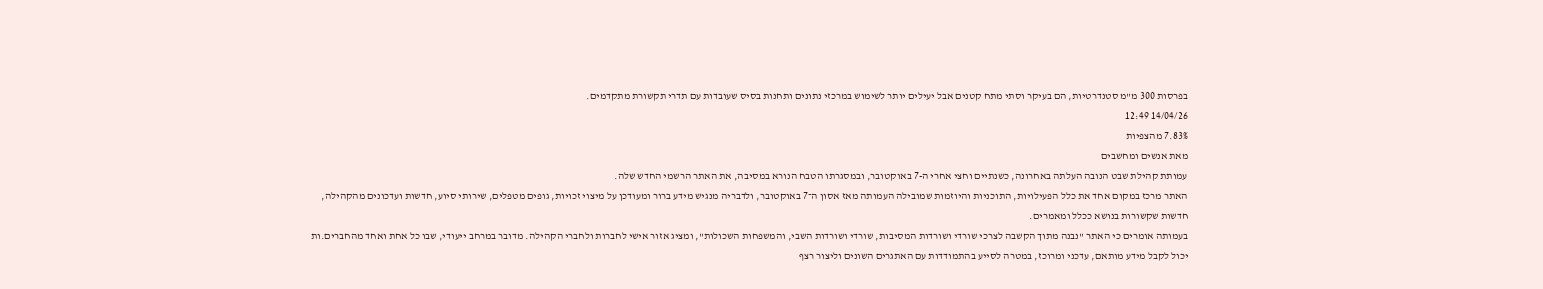בפרסות 300 מ"מ סטנדרטיות, הם בעיקר וסתי מתח קטנים אבל יעילים יותר לשימוש במרכזי נתונים ותחנות בסיס שעובדות עם תדרי תקשורת מתקדמים.
14/04/26 12:49
7.83% מהצפיות
מאת אנשים ומחשבים
עמותת קהילת שבט הנובה העלתה באחרונה, כשנתיים וחצי אחרי ה-7 באוקטובר, ובמסגרתו הטבח הנורא במסיבה, את האתר הרשמי החדש שלה.
האתר מרכז במקום אחד את כלל הפעילויות, התוכניות והיוזמות שמובילה העמותה מאז אסון ה־7 באוקטובר, ולדבריה מנגיש מידע ברור ומעודכן על מיצוי זכויות, גופים מטפלים, שירותי סיוע, חדשות ועדכונים מהקהילה, חדשות שקשורות בנושא ככלל ומאמרים.
בעמותה אומרים כי האתר "נבנה מתוך הקשבה לצרכי שורדי ושורדות המסיבות, שורדי ושורדות השבי, והמשפחות השכולות", ומציג אזור אישי לחברות ולחברי הקהילה. מדובר במרחב ייעודי, שבו כל אחת ואחד מהחברים.ות יכול לקבל מידע מותאם, עדכני ומרוכז, במטרה לסייע בהתמודדות עם האתגרים השונים וליצור רצף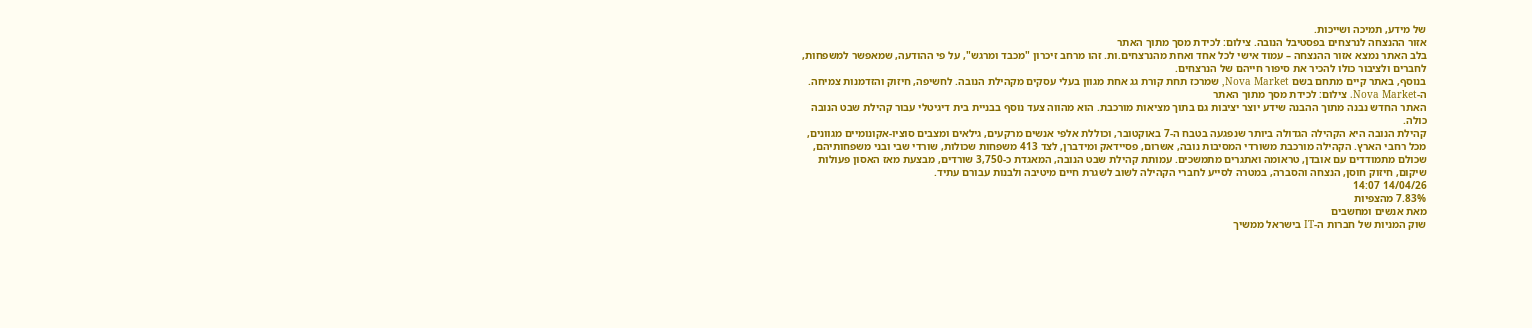של מידע, תמיכה ושייכות.
אזור ההנצחה לנרצחים בפסטיבל הנובה. צילום: לכידת מסך מתוך האתר
בלב האתר נמצא אזור ההנצחה – עמוד אישי לכל אחד ואחת מהנרצחים.ות. זהו מרחב זיכרון "מכבד ומרגש", על פי ההודעה, שמאפשר למשפחות, לחברים ולציבור כולו להכיר את סיפור חייהם של הנרצחים.
בנוסף, באתר קיים מתחם בשם Nova Market, שמרכז תחת קורת גג אחת מגוון בעלי עסקים מקהילת הנובה. לחשיפה, חיזוק והזדמנות צמיחה.
ה-Nova Market. צילום: לכידת מסך מתוך האתר
האתר החדש נבנה מתוך ההבנה שידע יוצר יציבות גם בתוך מציאות מורכבת. הוא מהווה צעד נוסף בבניית בית דיגיטלי עבור קהילת שבט הנובה כולה.
קהילת הנובה היא הקהילה הגדולה ביותר שנפגעה בטבח ה-7 באוקטובר, וכוללת אלפי אנשים מרקעים, גילאים ומצבים סוציו-אקונומיים מגוונים, מכל רחבי הארץ. הקהילה מורכבת משורדי המסיבות נובה, אשרום, פסיידאק ומידברן, לצד 413 משפחות שכולות, שורדי שבי ובני משפחותיהם, שכולם מתמודדים עם אובדן, טראומה ואתגרים מתמשכים. עמותת קהילת שבט הנובה, המאגדת כ-3,750 שורדים, מבצעת מאז האסון פעולות שיקום, חיזוק חוסן, הנצחה והסברה, במטרה לסייע לחברי הקהילה לשוב לשגרת חיים מיטיבה ולבנות עבורם עתיד.
14/04/26 14:07
7.83% מהצפיות
מאת אנשים ומחשבים
שוק המניות של חברות ה-IT בישראל ממשיך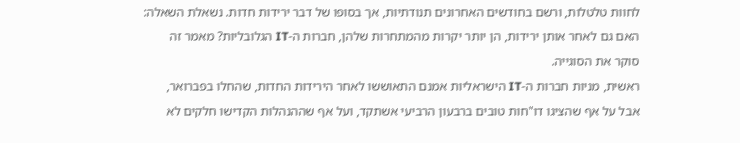לחוות טלטלות, ורשם בחודשים האחרונים תנודתיות, אך בסופו של דבר ירידות חדות. נשאלת השאלה: האם גם לאחר אותן ירידות, הן יותר יקרות מהמתחרות שלהן, חברות ה-IT הגלובליות? מאמר זה סוקר את הסוגייה.
ראשית, מניות חברות ה-IT הישראליות אמנם התאוששו לאחר הירידות החדות, שהחלו בפברואר, אבל על אף שהציגו דו"חות טובים ברבעון הרביעי אשתקד, ועל אף שההנהלות הקדישו חלקים לא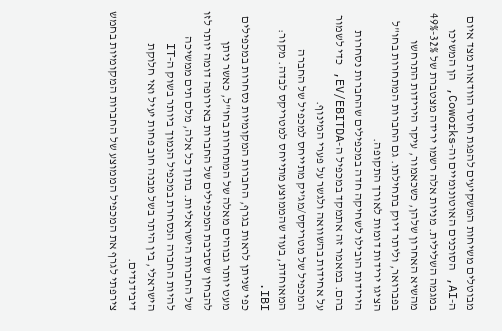מבוטלים משיחות המשקיעים להפגת חוסר הוודאות מצד איום ה-AI, הסוכנים האוטונומיים וה-Coworks, הן המשיכו במגמה השלילית. מניות אלה רשמו ירידה מצטברת של 32%-49% מהשיא האחרון שלהן, כשכאמור, עיקר הירידות התרחשו בפברואר, וליתר דיוק בתחילתו. גם החברות המתחרות בחו"ל הציגו ירידות דומות לאורך התקופה.
הירידות הובילו לשחיקה חדה במכפילים שהחברות נסחרות בהם. במאמר זה אתמקד במכפיל ה-EV/EBITDA, כדי לשמור על אחידות בהשוואה ולגשר על פערי המינוף.
המכפיל של מטריקס/מג'יק מתייחס למכפיל של החברה המאוחדת, בעוד שהממוצע מתייחס למטריקס לבדה. מקור: IBI.
כפי שניתן לראות בגרף, החברות המקומיות נסחרות במכפילים מעט יותר גבוהים מאלה של המתחרות בחו"ל, כאשר ניתן להבחין שסביבת המכפילים של החברות באירופה דומה יותר לזו של החברות הישראליות. בתוך כל אלה, מלם תים ממשיכה להיות החברה הנסחרת במכפיל הנמוך ביותר בשוק ה-IT הישראלי, בין היתר בשל מבנה חוב פחות יעיל ואי חלוקת דיבידנדים.
צירפתי לגרף את המכפיל הממוצע של החברות המקומיות בחמש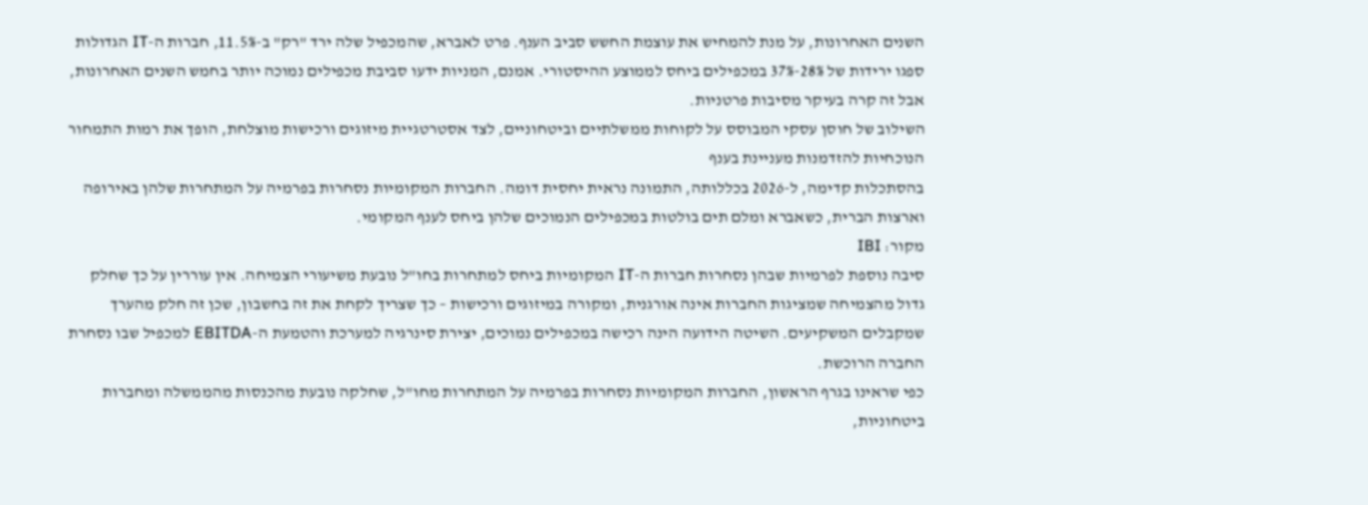השנים האחרונות, על מנת להמחיש את עוצמת החשש סביב הענף. פרט לאברא, שהמכפיל שלה ירד "רק" ב-11.5%, חברות ה-IT הגדולות ספגו ירידות של 28%-37% במכפילים ביחס לממוצע ההיסטורי. אמנם, המניות ידעו סביבת מכפילים נמוכה יותר בחמש השנים האחרונות, אבל זה קרה בעיקר מסיבות פרטניות.
השילוב של חוסן עסקי המבוסס על לקוחות ממשלתיים וביטחוניים, לצד אסטרטגיית מיזוגים ורכישות מוצלחת, הופך את רמות התמחור הנוכחיות להזדמנות מעניינת בענף
בהסתכלות קדימה, ל-2026 בכללותה, התמונה נראית יחסית דומה. החברות המקומיות נסחרות בפרמיה על המתחרות שלהן באירופה וארצות הברית, כשאברא ומלם תים בולטות במכפילים הנמוכים שלהן ביחס לענף המקומי.
מקור: IBI
סיבה נוספת לפרמיות שבהן נסחרות חברות ה-IT המקומיות ביחס למתחרות בחו"ל נובעת משיעורי הצמיחה. אין עוררין על כך שחלק גדול מהצמיחה שמציגות החברות אינה אורגנית, ומקורה במיזוגים ורכישות – כך שצריך לקחת את זה בחשבון, שכן זה חלק מהערך שמקבלים המשקיעים. השיטה הידועה הינה רכישה במכפילים נמוכים, יצירת סינרגיה למערכת והטמעת ה-EBITDA למכפיל שבו נסחרת החברה הרוכשת.
כפי שראינו בגרף הראשון, החברות המקומיות נסחרות בפרמיה על המתחרות מחו"ל, שחלקה נובעת מהכנסות מהממשלה ומחברות ביטחוניות,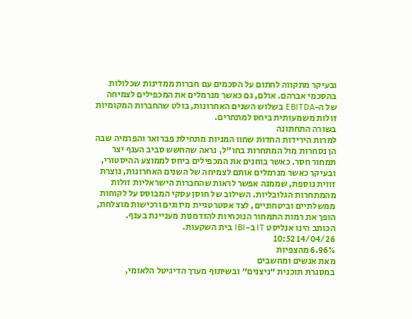ובעיקר מתקווה לחתום על הסכמים עם חברות ממדינות שכלולות בהסכמי אברהם. אולם, גם כאשר מנרמלים את המכפילים לצמיחה של ה-EBITDA בשלוש השנים האחרונות, בולט שהחברות המקומיות זולות משמעותית ביחס למתחרים.
בשורה התחתונה
למרות הירידות החדות שחוו המניות מתחילת פברואר והפרמיה שבה הן נסחרות מול המתחרות בחו"ל, נראה שהחשש סביב הענף יצר תמחור חסר. כאשר בוחנים את המכפילים ביחס לממוצע ההיסטורי, ובעיקר כאשר מנרמלים אותם לצמיחה של השנים האחרונות, נוצרת זווית נוספת, שממנה אפשר לראות שהחברות הישראליות זולות מהמתחרות הגלובליות. השילוב של חוסן עסקי המבוסס על לקוחות ממשלתיים וביטחוניים, לצד אסטרטגיית מיזוגים ורכישות מוצלחת, הופך את רמות התמחור הנוכחיות להזדמנות מעניינת בענף.
הכותב הינו אנליסט IT ב-IBI בית השקעות.
14/04/26 10:52
6.96% מהצפיות
מאת אנשים ומחשבים
במסגרת תוכנית "ניצנים" ובשיתוף מערך הדיגיטל הלאומי,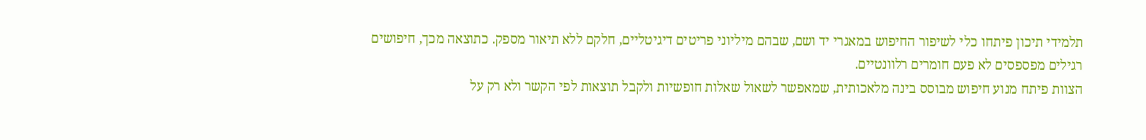תלמידי תיכון פיתחו כלי לשיפור החיפוש במאגרי יד ושם, שבהם מיליוני פריטים דיגיטליים, חלקם ללא תיאור מספק. כתוצאה מכך, חיפושים רגילים מפספסים לא פעם חומרים רלוונטיים.
הצוות פיתח מנוע חיפוש מבוסס בינה מלאכותית, שמאפשר לשאול שאלות חופשיות ולקבל תוצאות לפי הקשר ולא רק על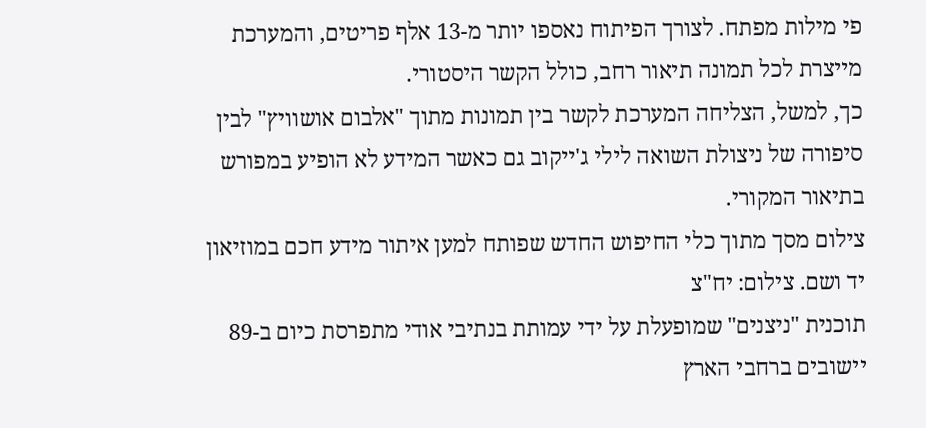פי מילות מפתח. לצורך הפיתוח נאספו יותר מ-13 אלף פריטים, והמערכת מייצרת לכל תמונה תיאור רחב, כולל הקשר היסטורי.
כך, למשל, הצליחה המערכת לקשר בין תמונות מתוך "אלבום אושוויץ" לבין סיפורה של ניצולת השואה לילי ג'ייקוב גם כאשר המידע לא הופיע במפורש בתיאור המקורי.
צילום מסך מתוך כלי החיפוש החדש שפותח למען איתור מידע חכם במוזיאון יד ושם. צילום: יח"צ
תוכנית "ניצנים" שמופעלת על ידי עמותת בנתיבי אודי מתפרסת כיום ב-89 יישובים ברחבי הארץ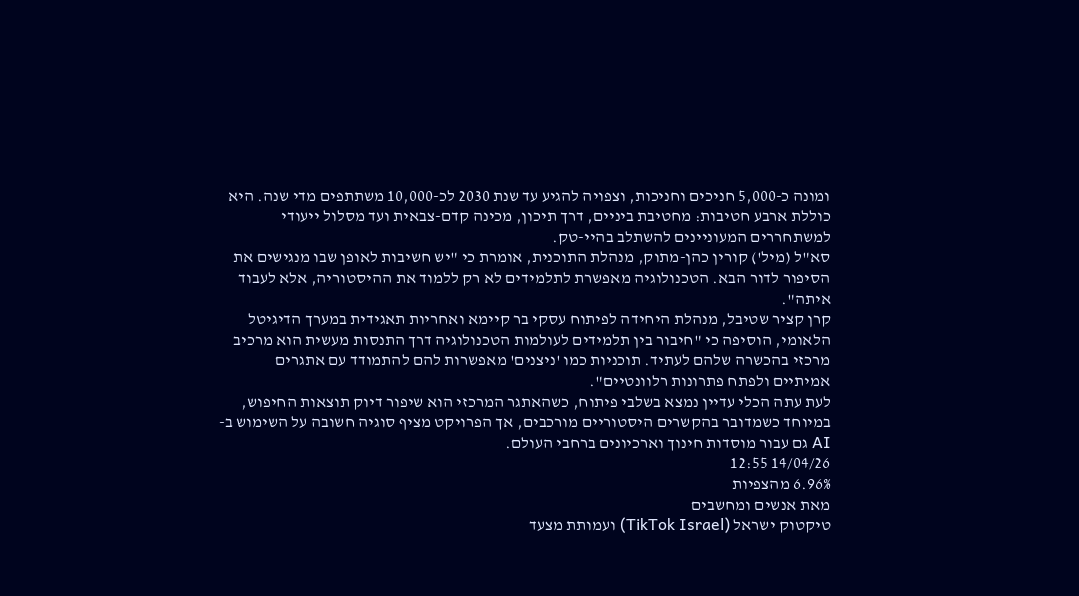ומונה כ-5,000 חניכים וחניכות, וצפויה להגיע עד שנת 2030 לכ-10,000 משתתפים מדי שנה. היא כוללת ארבע חטיבות: מחטיבת ביניים, דרך תיכון, מכינה קדם-צבאית ועד מסלול ייעודי למשתחררים המעוניינים להשתלב בהיי-טק.
סא"ל (מיל') קורין כהן-מתוק, מנהלת התוכנית, אומרת כי "יש חשיבות לאופן שבו מנגישים את הסיפור לדור הבא. הטכנולוגיה מאפשרת לתלמידים לא רק ללמוד את ההיסטוריה, אלא לעבוד איתה".
קרן קציר שטיבל, מנהלת היחידה לפיתוח עסקי בר קיימא ואחריות תאגידית במערך הדיגיטל הלאומי, הוסיפה כי "חיבור בין תלמידים לעולמות הטכנולוגיה דרך התנסות מעשית הוא מרכיב מרכזי בהכשרה שלהם לעתיד. תוכניות כמו 'ניצנים' מאפשרות להם להתמודד עם אתגרים אמיתיים ולפתח פתרונות רלוונטיים".
לעת עתה הכלי עדיין נמצא בשלבי פיתוח, כשהאתגר המרכזי הוא שיפור דיוק תוצאות החיפוש, במיוחד כשמדובר בהקשרים היסטוריים מורכבים, אך הפרויקט מציף סוגיה חשובה על השימוש ב-AI גם עבור מוסדות חינוך וארכיונים ברחבי העולם.
14/04/26 12:55
6.96% מהצפיות
מאת אנשים ומחשבים
טיקטוק ישראל (TikTok Israel) ועמותת מצעד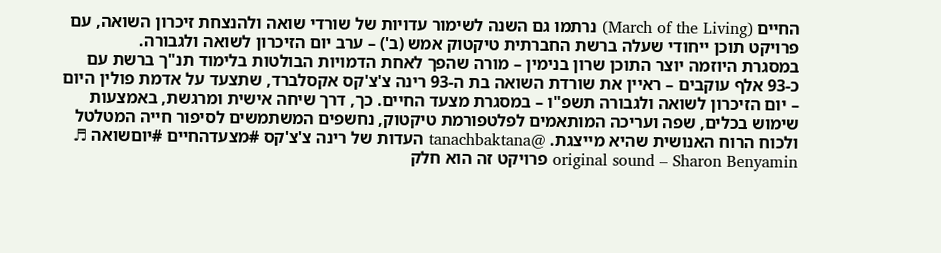החיים (March of the Living) נרתמו גם השנה לשימור עדויות של שורדי שואה ולהנצחת זיכרון השואה, עם פרויקט תוכן ייחודי שעלה ברשת החברתית טיקטוק אמש (ב') – ערב יום הזיכרון לשואה ולגבורה.
במסגרת היוזמה יוצר התוכן שרון בנימין – מורה שהפך לאחת הדמויות הבולטות בלימוד תנ"ך ברשת עם כ-93 אלף עוקבים – ראיין את שורדת השואה בת ה-93 רינה צ'צ'קס אקסלברד, שתצעד על אדמת פולין היום – יום הזיכרון לשואה ולגבורה תשפ"ו – במסגרת מצעד החיים. כך, דרך שיחה אישית ומרגשת, באמצעות שימוש בכלים, שפה ועריכה המותאמים לפלטפורמת טיקטוק, נחשפים המשתמשים לסיפור חייה המטלטל ולכוח הרוח האנושית שהיא מייצגת. @tanachbaktana העדות של רינה צ'צ'קס #מצעדהחיים #יוםשואה ♬ original sound – Sharon Benyamin פרויקט זה הוא חלק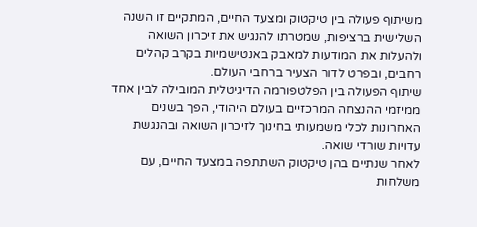משיתוף פעולה בין טיקטוק ומצעד החיים, המתקיים זו השנה השלישית ברציפות, שמטרתו להנגיש את זיכרון השואה ולהעלות את המודעות למאבק באנטישמיות בקרב קהלים רחבים, ובפרט לדור הצעיר ברחבי העולם.
שיתוף הפעולה בין הפלטפורמה הדיגיטלית המובילה לבין אחד ממיזמי ההנצחה המרכזיים בעולם היהודי, הפך בשנים האחרונות לכלי משמעותי בחינוך לזיכרון השואה ובהנגשת עדויות שורדי שואה.
לאחר שנתיים בהן טיקטוק השתתפה במצעד החיים, עם משלחות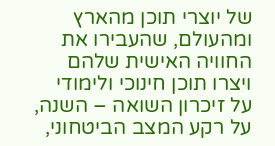של יוצרי תוכן מהארץ ומהעולם, שהעבירו את החוויה האישית שלהם ויצרו תוכן חינוכי ולימודי על זיכרון השואה – השנה, על רקע המצב הביטחוני,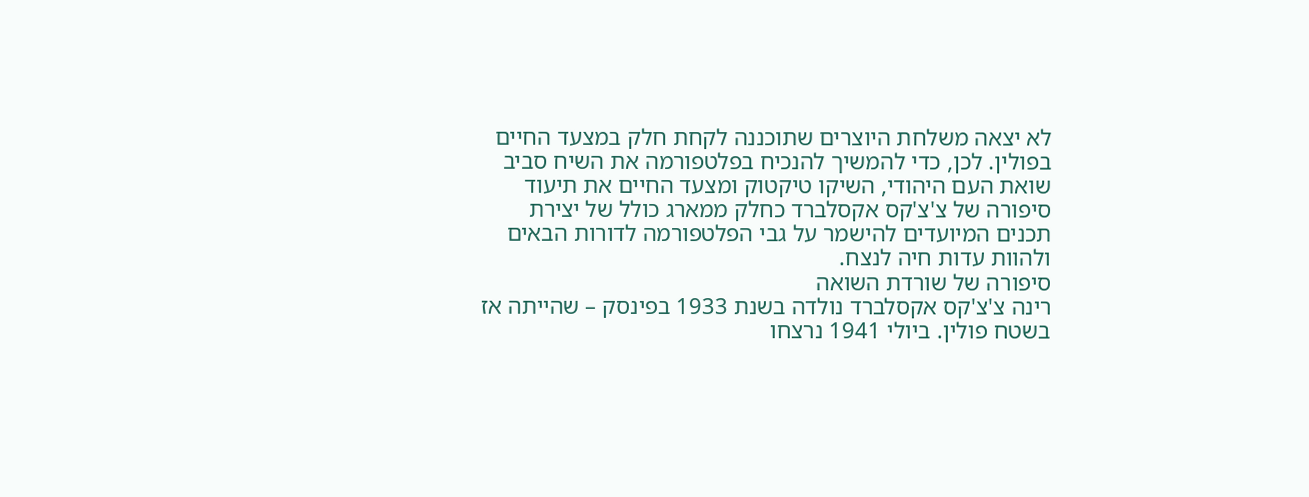לא יצאה משלחת היוצרים שתוכננה לקחת חלק במצעד החיים בפולין. לכן, כדי להמשיך להנכיח בפלטפורמה את השיח סביב שואת העם היהודי, השיקו טיקטוק ומצעד החיים את תיעוד סיפורה של צ'צ'קס אקסלברד כחלק ממארג כולל של יצירת תכנים המיועדים להישמר על גבי הפלטפורמה לדורות הבאים ולהוות עדות חיה לנצח.
סיפורה של שורדת השואה
רינה צ'צ'קס אקסלברד נולדה בשנת 1933 בפינסק – שהייתה אז בשטח פולין. ביולי 1941 נרצחו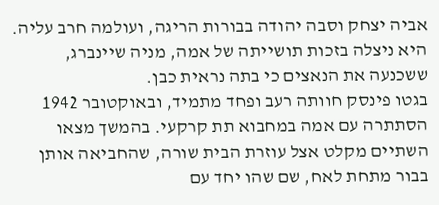אביה יצחק וסבה יהודה בבורות הריגה, ועולמה חרב עליה. היא ניצלה בזכות תושייתה של אמה, מניה שיינברג, ששכנעה את הנאצים כי בתה נראית כבן.
בגטו פינסק חוותה רעב ופחד מתמיד, ובאוקטובר 1942 הסתתרה עם אמה במחבוא תת קרקעי. בהמשך מצאו השתיים מקלט אצל עוזרת הבית שורה, שהחביאה אותן בבור מתחת לאח, שם שהו יחד עם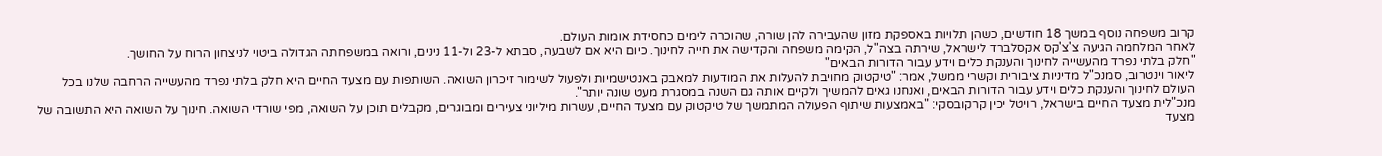קרוב משפחה נוסף במשך 18 חודשים, כשהן תלויות באספקת מזון שהעבירה להן שורה, שהוכרה לימים כחסידת אומות העולם.
לאחר המלחמה הגיעה צ'צ'קס אקסלברד לישראל, שירתה בצה"ל, הקימה משפחה והקדישה את חייה לחינוך. כיום היא אם לשבעה, סבתא ל-23 ול-11 נינים, ורואה במשפחתה הגדולה ביטוי לניצחון הרוח על החושך.
"חלק בלתי נפרד מהעשייה לחינוך והענקת כלים וידע עבור הדורות הבאים"
ליאור וינטרוב, סמנכ"ל מדיניות ציבורית וקשרי ממשל, אמר: "טיקטוק מחויבת להעלות את המודעות למאבק באנטישמיות ולפעול לשימור זיכרון השואה. השותפות עם מצעד החיים היא חלק בלתי נפרד מהעשייה הרחבה שלנו בכל העולם לחינוך והענקת כלים וידע עבור הדורות הבאים, ואנחנו גאים להמשיך ולקיים אותה גם השנה במסגרת מעט שונה יותר".
מנכ"לית מצעד החיים בישראל, רויטל יכין קרקובסקי: "באמצעות שיתוף הפעולה המתמשך של טיקטוק עם מצעד החיים, עשרות מיליוני צעירים ומבוגרים, מקבלים תוכן על השואה, מפי שורדי השואה. חינוך על השואה היא התשובה של מצעד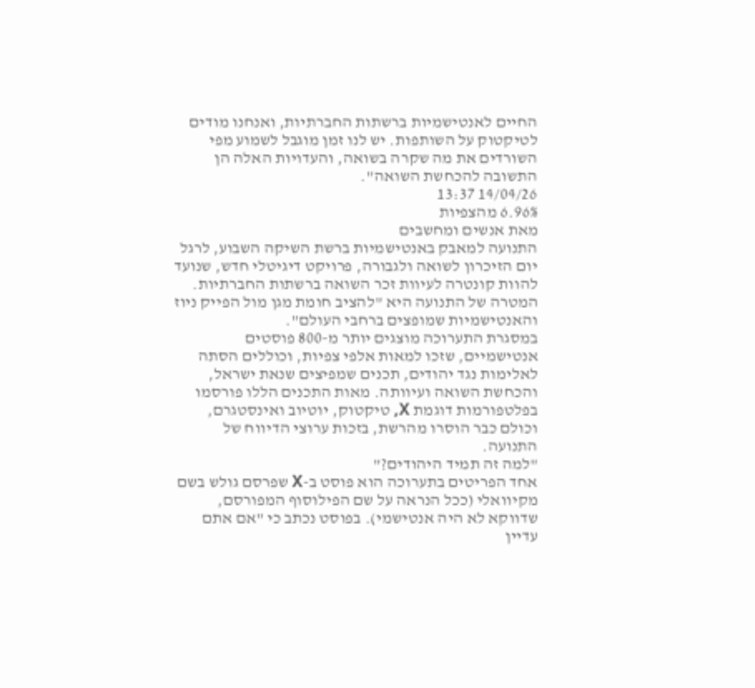החיים לאנטישמיות ברשתות החברתיות, ואנחנו מודים לטיקטוק על השותפות. יש לנו זמן מוגבל לשמוע מפי השורדים את מה שקרה בשואה, והעדויות האלה הן התשובה להכחשת השואה".
14/04/26 13:37
6.96% מהצפיות
מאת אנשים ומחשבים
התנועה למאבק באנטישמיות ברשת השיקה השבוע, לרגל יום הזיכרון לשואה ולגבורה, פרויקט דיגיטלי חדש, שנועד להוות קונטרה לעיוות זכר השואה ברשתות החברתיות. המטרה של התנועה היא "להציב חומת מגן מול הפייק ניוז והאנטישמיות שמופצים ברחבי העולם".
במסגרת התערוכה מוצגים יותר מ-800 פוסטים אנטישמיים, שזכו למאות אלפי צפיות, וכוללים הסתה לאלימות נגד יהודים, תכנים שמפיצים שנאת ישראל, והכחשת השואה ועיוותה. מאות התכנים הללו פורסמו בפלטפורמות דוגמת X, טיקטוק, יוטיוב ואינסטגרם, וכולם כבר הוסרו מהרשת, בזכות ערוצי הדיווח של התנועה.
"למה זה תמיד היהודים?"
אחד הפריטים בתערוכה הוא פוסט ב-X שפרסם גולש בשם מקיוואלי (ככל הנראה על שם הפילוסוף המפורסם, שדווקא לא היה אנטישמי). בפוסט נכתב כי "אם אתם עדיין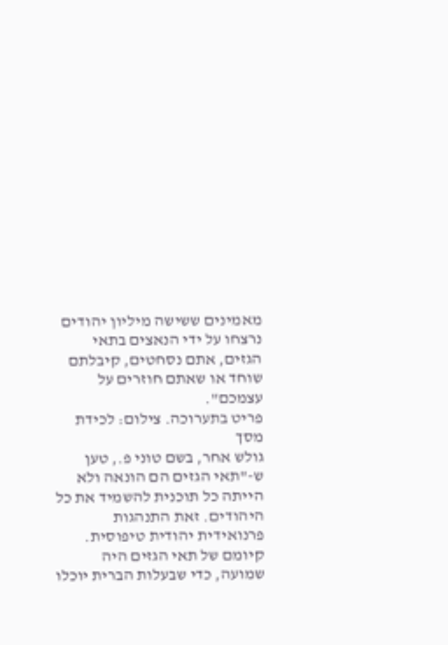מאמינים ששישה מיליון יהודים נרצחו על ידי הנאצים בתאי הגזים, אתם נסחטים, קיבלתם שוחד או שאתם חוזרים על עצמכם".
פריט בתערוכה. צילום: לכידת מסך
גולש אחר, בשם טוני פ., טען ש-"תאי הגזים הם הונאה ולא הייתה כל תוכנית להשמיד את כל היהודים. זאת התנהגות פרנואידית יהודית טיפוסית. קיומם של תאי הגזים היה שמועה, כדי שבעלות הברית יוכלו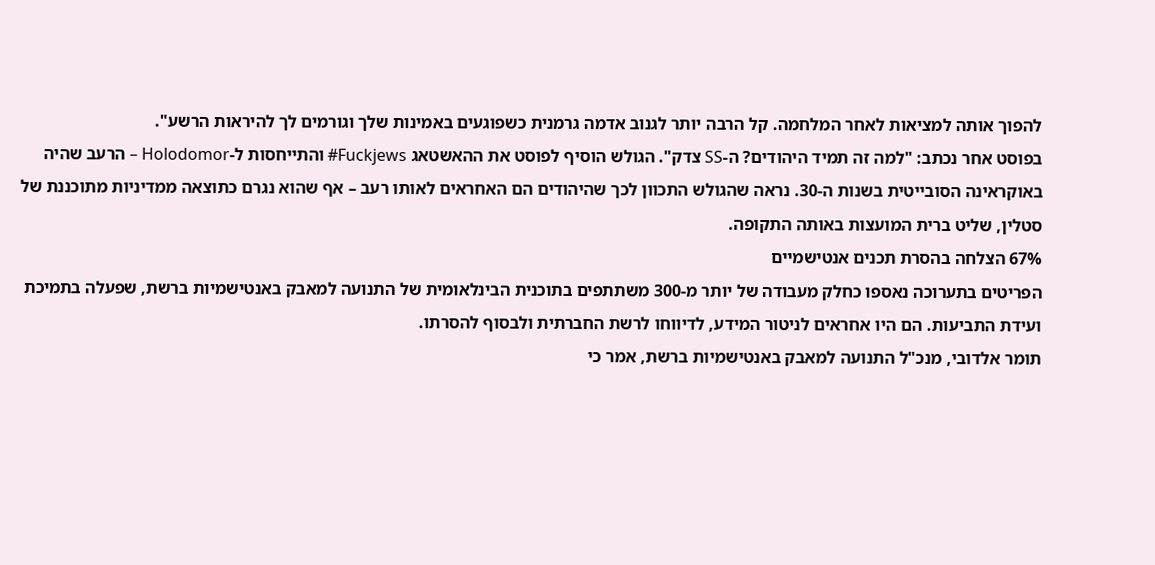להפוך אותה למציאות לאחר המלחמה. קל הרבה יותר לגנוב אדמה גרמנית כשפוגעים באמינות שלך וגורמים לך להיראות הרשע".
בפוסט אחר נכתב: "למה זה תמיד היהודים? ה-SS צדק". הגולש הוסיף לפוסט את ההאשטאג Fuckjews# והתייחסות ל-Holodomor – הרעב שהיה באוקראינה הסובייטית בשנות ה-30. נראה שהגולש התכוון לכך שהיהודים הם האחראים לאותו רעב – אף שהוא נגרם כתוצאה ממדיניות מתוכננת של סטלין, שליט ברית המועצות באותה התקופה.
67% הצלחה בהסרת תכנים אנטישמיים
הפריטים בתערוכה נאספו כחלק מעבודה של יותר מ-300 משתתפים בתוכנית הבינלאומית של התנועה למאבק באנטישמיות ברשת, שפעלה בתמיכת ועידת התביעות. הם היו אחראים לניטור המידע, לדיווחו לרשת החברתית ולבסוף להסרתו.
תומר אלדובי, מנכ"ל התנועה למאבק באנטישמיות ברשת, אמר כי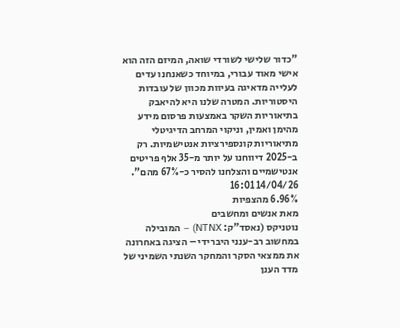"כדור שלישי לשורדי שואה, המיזם הזה הוא אישי מאוד עבורי, במיוחד כשאנחנו עדים לעלייה מדאיגה בעיוות מכוון של עובדות היסטוריות. המטרה שלנו היא להיאבק בתיאוריות השקר באמצעות פרסום מידע מהימן ואמין, וניקוי המרחב הדיגיטלי מתיאוריות קונספירציות אנטישמיות. רק ב-2025 דיווחנו על יותר מ-35 אלף פריטים אנטישמיים והצלחנו להסיר כ-67% מהם".
14/04/26 16:01
6.96% מהצפיות
מאת אנשים ומחשבים
נוטניקס (נאסד"ק: NTNX) – המובילה במחשוב רב-ענני היברידי – הציגה באחרונה את ממצאי הסקר והמחקר השנתי השמיני של מדד הענן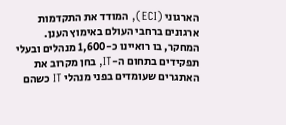הארגוני (ECI), המודד את התקדמות ארגונים ברחבי העולם באימוץ הענן.
המחקר, בו רואיינו כ-1,600 מנהלים ובעלי תפקידים בתחום ה-IT, בחן מקרוב את האתגרים שעומדים בפני מנהלי IT כשהם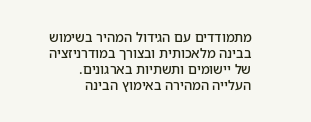מתמודדים עם הגידול המהיר בשימוש בבינה מלאכותית ובצורך במודרניזציה של יישומים ותשתיות בארגונים.
העלייה המהירה באימוץ הבינה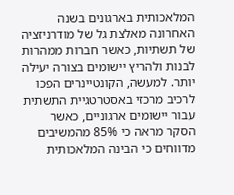המלאכותית בארגונים בשנה האחרונה מאלצת גל של מודרניזציה של תשתיות, כאשר חברות ממהרות לבנות ולהריץ יישומים בצורה יעילה יותר. למעשה, הקונטיינרים הפכו לרכיב מרכזי באסטרטגיית התשתית עבור יישומים ארגוניים, כאשר הסקר מראה כי 85% מהמשיבים מדווחים כי הבינה המלאכותית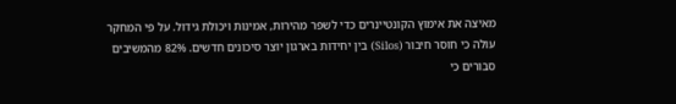מאיצה את אימוץ הקונטיינרים כדי לשפר מהירות, אמינות ויכולת גידול. על פי המחקר עולה כי חוסר חיבור (Silos) בין יחידות בארגון יוצר סיכונים חדשים. 82% מהמשיבים סבורים כי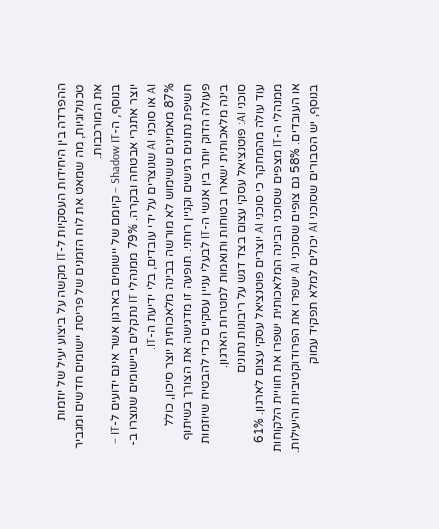ההפרדה בין היחידות העסקיות ל-IT מקשה על ביצוע יעיל של יוזמות טכנולוגיות, מה שמאט את לוח הזמנים של פריסת יישומים חדשים ומגביר את המורכבות.
בנוסף, ה-Shadow IT – קיומם של יישומים בארגון אשר אינם ידועים ל-IT – יוצר אתגרי אבטחה ובקרה. 79% ממנהלי IT נתקלים ביישומים שנוצרו ב-AI או סוכני AI שנוצרים על ידי עובדים, בלי ידיעת ה-IT.
87% מאמינים ששימוש לא מורשה בבינה מלאכותית יוצר סיכון, כולל חשיפת נתונים רגישים וקניין רוחני. תופעה זו מדגישה את הצורך בשיתוף פעולה הדוק יותר בין אנשי ה-IT לבעלי עניין עסקיים כדי להבטיח שיוזמות בינה מלאכותית ישארו בטוחות ותואמות למטרות הארגון.
סוכני AI: פוטנציאל עסקי עצום בצד דגש על ריבונות נתונים
עוד עולה מהמחקר כי סוכני AI יוצרים פוטנציאל עסקי עצום לארגון. 61% ממנהלי ה-IT מצפים שסוכני הבינה המלאכותית ישפרו את חוויית הלקוחות או העובדים. 58% גם צופים שסוכני AI ישפרו את הפרודוקטיביות והיעילות. בנוסף, יש הסבורים שסוכני AI יכולים למלא תפקיד עמוק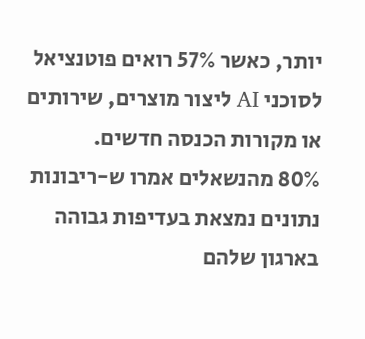יותר, כאשר 57% רואים פוטנציאל לסוכני AI ליצור מוצרים, שירותים או מקורות הכנסה חדשים.
80% מהנשאלים אמרו ש-ריבונות נתונים נמצאת בעדיפות גבוהה בארגון שלהם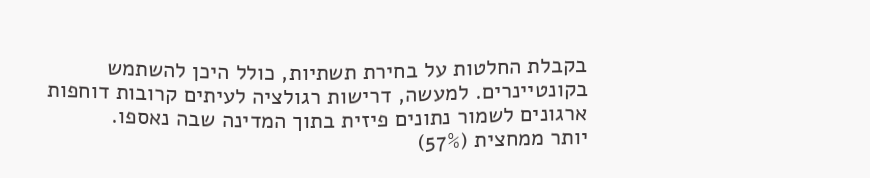בקבלת החלטות על בחירת תשתיות, כולל היכן להשתמש בקונטיינרים. למעשה, דרישות רגולציה לעיתים קרובות דוחפות ארגונים לשמור נתונים פיזית בתוך המדינה שבה נאספו.
יותר ממחצית (57%)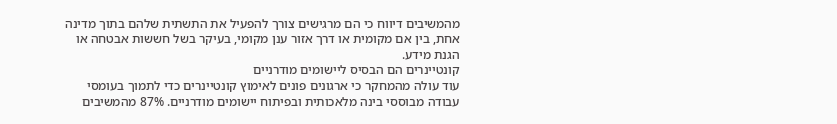מהמשיבים דיווח כי הם מרגישים צורך להפעיל את התשתית שלהם בתוך מדינה אחת, בין אם מקומית או דרך אזור ענן מקומי, בעיקר בשל חששות אבטחה או הגנת מידע.
קונטיינרים הם הבסיס ליישומים מודרניים
עוד עולה מהמחקר כי ארגונים פונים לאימוץ קונטיינרים כדי לתמוך בעומסי עבודה מבוססי בינה מלאכותית ובפיתוח יישומים מודרניים. 87% מהמשיבים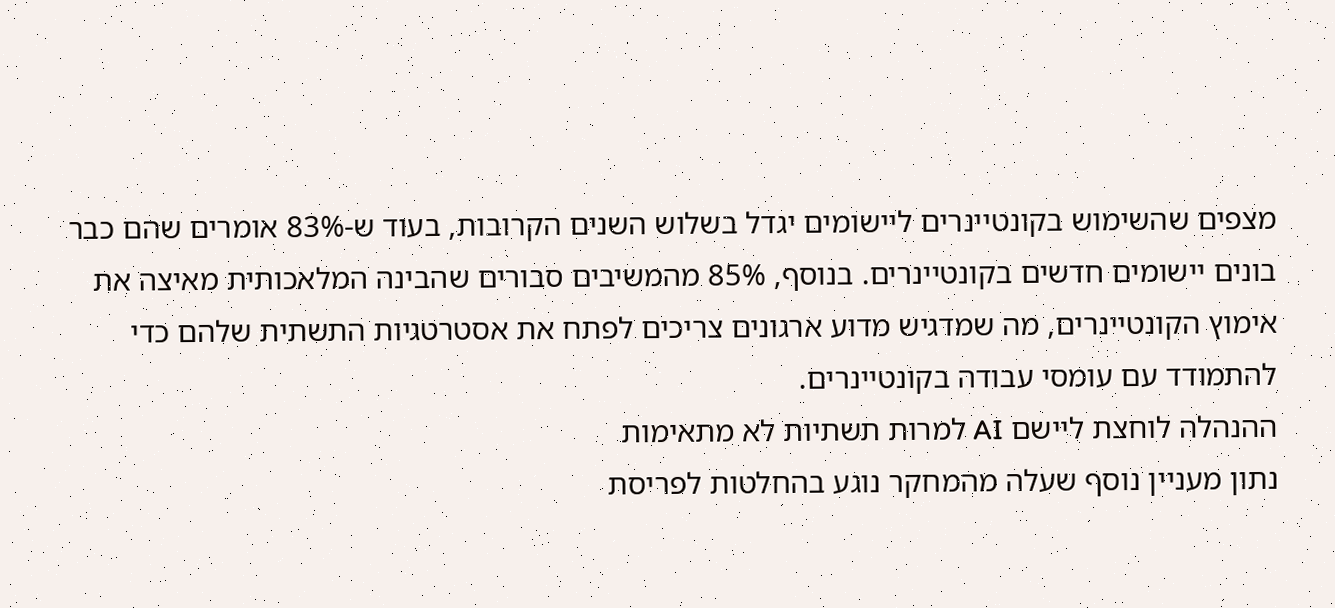מצפים שהשימוש בקונטיינרים ליישומים יגדל בשלוש השנים הקרובות, בעוד ש-83% אומרים שהם כבר בונים יישומים חדשים בקונטיינרים. בנוסף, 85% מהמשיבים סבורים שהבינה המלאכותית מאיצה את אימוץ הקונטיינרים, מה שמדגיש מדוע ארגונים צריכים לפתח את אסטרטגיות התשתית שלהם כדי להתמודד עם עומסי עבודה בקונטיינרים.
ההנהלה לוחצת ליישם AI למרות תשתיות לא מתאימות
נתון מעניין נוסף שעלה מהמחקר נוגע בהחלטות לפריסת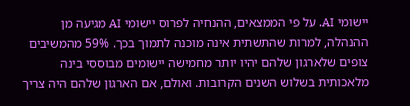יישומי AI. על פי הממצאים, ההנחיה לפרוס יישומי AI מגיעה מן ההנהלה, למרות שהתשתית אינה מוכנה לתמוך בכך. 59% מהמשיבים צופים שלארגון שלהם יהיו יותר מחמישה יישומים מבוססי בינה מלאכותית בשלוש השנים הקרובות. ואולם, אם הארגון שלהם היה צריך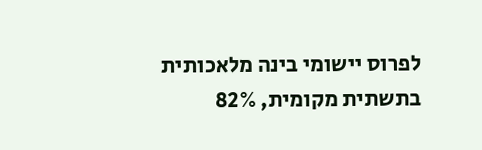לפרוס יישומי בינה מלאכותית בתשתית מקומית, 82%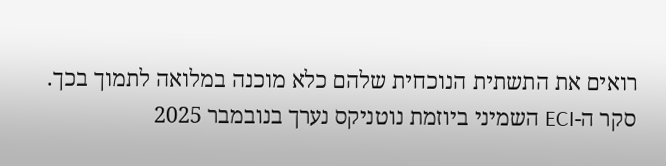רואים את התשתית הנוכחית שלהם כלא מוכנה במלואה לתמוך בכך.
סקר ה-ECI השמיני ביוזמת נוטניקס נערך בנובמבר 2025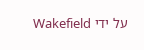על ידי Wakefield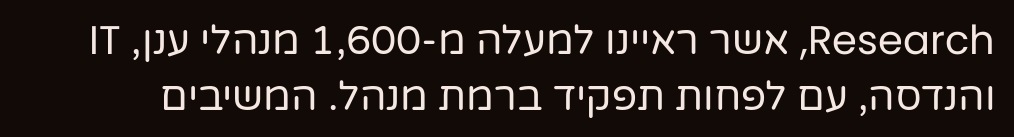Research, אשר ראיינו למעלה מ-1,600 מנהלי ענן, IT והנדסה, עם לפחות תפקיד ברמת מנהל. המשיבים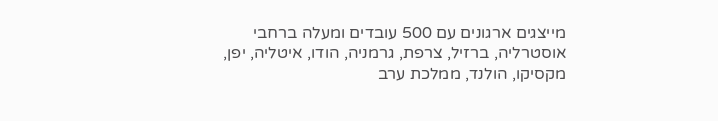מייצגים ארגונים עם 500 עובדים ומעלה ברחבי אוסטרליה, ברזיל, צרפת, גרמניה, הודו, איטליה, יפן, מקסיקו, הולנד, ממלכת ערב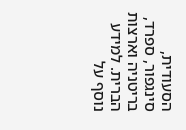הסעודית, סינגפור, ספרד, בריטניה וארצות הברית. למידע נוסף על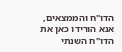הדו"ח והממצאים, אנא הורידו כאן את הדו"ח השנתי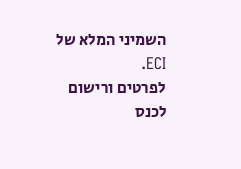השמיני המלא של ECI.
לפרטים ורישום לכנס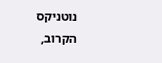נוטניקס הקרוב,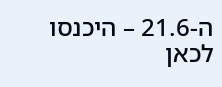ה-21.6 – היכנסו לכאן